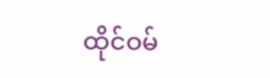ထိုင်ဝမ်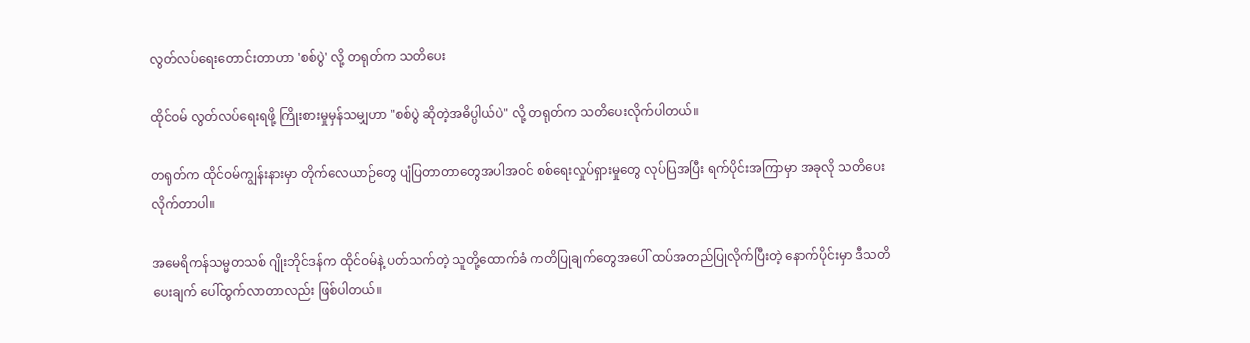လွတ်လပ်ရေးတောင်းတာဟာ 'စစ်ပွဲ' လို့ တရုတ်က သတိပေး

ထိုင်ဝမ် လွတ်လပ်ရေးရဖို့ ကြိုးစားမှုမှန်သမျှဟာ "စစ်ပွဲ ဆိုတဲ့အဓိပ္ပါယ်ပဲ" လို့ တရုတ်က သတိပေးလိုက်ပါတယ်။

တရုတ်က ထိုင်ဝမ်ကျွန်းနားမှာ တိုက်လေယာဉ်တွေ ပျံပြတာတာတွေအပါအဝင် စစ်ရေးလှုပ်ရှားမှုတွေ လုပ်ပြအပြီး ရက်ပိုင်းအကြာမှာ အခုလို သတိပေးလိုက်တာပါ။

အမေရိကန်သမ္မတသစ် ဂျိုးဘိုင်ဒန်က ထိုင်ဝမ်နဲ့ ပတ်သက်တဲ့ သူတို့ထောက်ခံ ကတိပြုချက်တွေအပေါ် ထပ်အတည်ပြုလိုက်ပြီးတဲ့ နောက်ပိုင်းမှာ ဒီသတိပေးချက် ပေါ်ထွက်လာတာလည်း ဖြစ်ပါတယ်။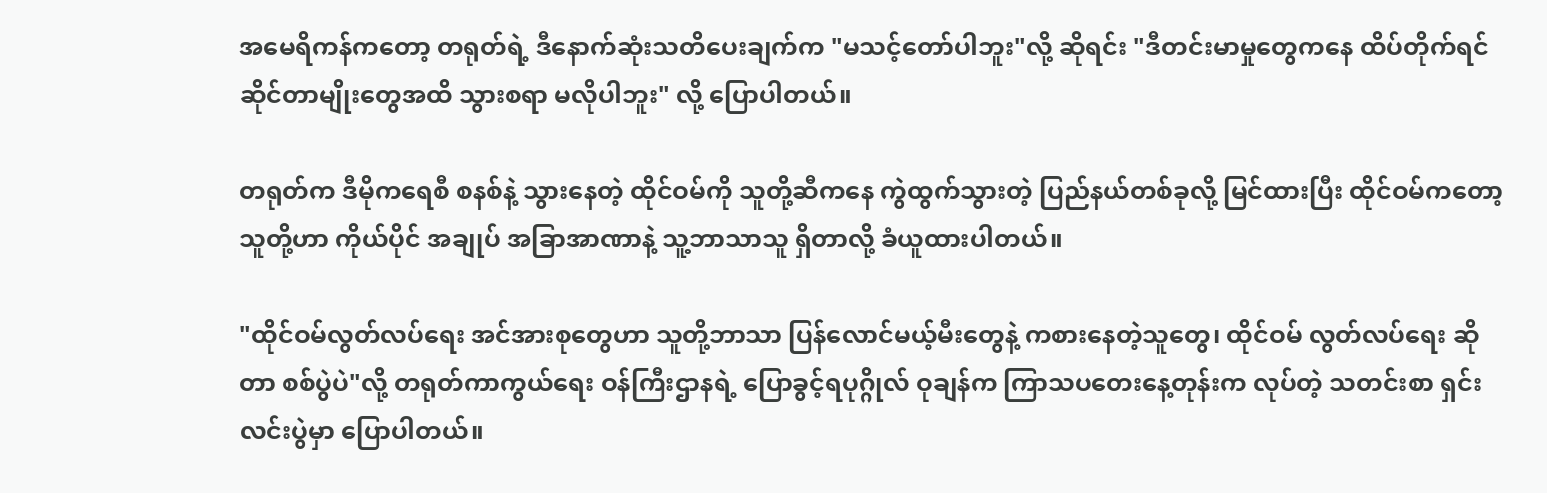အမေရိကန်ကတော့ တရုတ်ရဲ့ ဒီနောက်ဆုံးသတိပေးချက်က "မသင့်တော်ပါဘူး"လို့ ဆိုရင်း "ဒီတင်းမာမှုတွေကနေ ထိပ်တိုက်ရင်ဆိုင်တာမျိုးတွေအထိ သွားစရာ မလိုပါဘူး" လို့ ပြောပါတယ်။

တရုတ်က ဒီမိုကရေစီ စနစ်နဲ့ သွားနေတဲ့ ထိုင်ဝမ်ကို သူတို့ဆီကနေ ကွဲထွက်သွားတဲ့ ပြည်နယ်တစ်ခုလို့ မြင်ထားပြီး ထိုင်ဝမ်ကတော့ သူတို့ဟာ ကိုယ်ပိုင် အချုပ် အခြာအာဏာနဲ့ သူ့ဘာသာသူ ရှိတာလို့ ခံယူထားပါတယ်။

"ထိုင်ဝမ်လွတ်လပ်ရေး အင်အားစုတွေဟာ သူတို့ဘာသာ ပြန်လောင်မယ့်မီးတွေနဲ့ ကစားနေတဲ့သူတွေ၊ ထိုင်ဝမ် လွတ်လပ်ရေး ဆိုတာ စစ်ပွဲပဲ"လို့ တရုတ်ကာကွယ်ရေး ဝန်ကြီးဌာနရဲ့ ပြောခွင့်ရပုဂ္ဂိုလ် ဝုချန်က ကြာသပတေးနေ့တုန်းက လုပ်တဲ့ သတင်းစာ ရှင်းလင်းပွဲမှာ ပြောပါတယ်။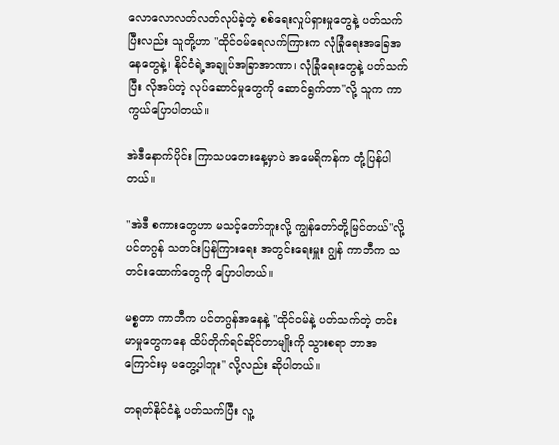လောလောလတ်လတ်လုပ်ခဲ့တဲ့ စစ်ရေးလှုပ်ရှားမှုတွေနဲ့ ပတ်သက်ပြီးလည်း သူတို့ဟာ "ထိုင်ဝမ်ရေလက်ကြားက လုံခြုံရေးအခြေအနေတွေနဲ့၊ နိုင်ငံရဲ့အချုပ်အခြာအာဏာ၊ လုံခြုံရေးတွေနဲ့ ပတ်သက်ပြီး လိုအပ်တဲ့ လုပ်ဆောင်မှုတွေကို ဆောင်ရွက်တာ"လို့ သူက ကာကွယ်ပြောပါတယ်။

အဲဒီနောက်ပိုင်း ကြာသပတေးနေ့မှာပဲ အမေရိကန်က တုံ့ပြန်ပါတယ်။

"အဲဒီ စကားတွေဟာ မသင့်တော်ဘူးလို့ ကျွန်တော်တို့မြင်တယ်"လို့ ပင်တဂွန် သတင်းပြန်ကြားရေး အတွင်းရေးမှူး ဂျွန် ကာဘီက သတင်းထောက်တွေကို ပြောပါတယ်။

မစ္စတာ ကာဘီက ပင်တဂွန်အနေနဲ့ "ထိုင်ဝမ်နဲ့ ပတ်သက်တဲ့ တင်းမာမှုတွေကနေ ထိပ်တိုက်ရင်ဆိုင်တာမျိုးကို သွားစရာ ဘာအကြောင်းမှ မတွေ့ပါဘူး" လို့လည်း ဆိုပါတယ်။

တရုတ်နိုင်ငံနဲ့ ပတ်သက်ပြီး လူ့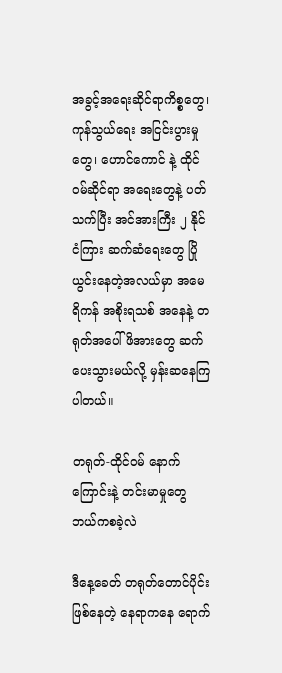အခွင့်အရေးဆိုင်ရာကိစ္စတွေ၊ ကုန်သွယ်ရေး အငြင်းပွားမှုတွေ၊ ဟောင်ကောင် နဲ့ ထိုင်ဝမ်ဆိုင်ရာ အရေးတွေနဲ့ ပတ်သက်ပြီး အင်အားကြီး ၂ နိုင်ငံကြား ဆက်ဆံရေးတွေ ပြိုယွင်းနေတဲ့အလယ်မှာ အမေရိကန် အစိုးရသစ် အနေနဲ့ တရုတ်အပေါ် ဖိအားတွေ ဆက်ပေးသွားမယ်လို့ မှန်းဆနေကြ ပါတယ်။

တရုတ်-ထိုင်ဝမ် နောက်ကြောင်းနဲ့ တင်းမာမှုတွေ ဘယ်ကစခဲ့လဲ

ဒီနေ့ခေတ် တရုတ်တောင်ပိုင်းဖြစ်နေတဲ့ နေရာကနေ ရောက်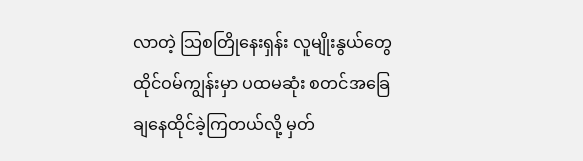လာတဲ့ သြစတြိုနေးရှန်း လူမျိုးနွယ်တွေ ထိုင်ဝမ်ကျွန်းမှာ ပထမဆုံး စတင်အခြေချနေထိုင်ခဲ့ကြတယ်လို့ မှတ်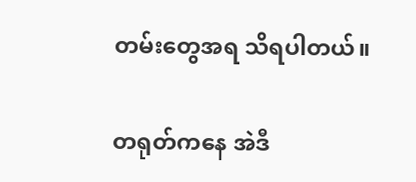တမ်းတွေအရ သိရပါတယ်။

တရုတ်ကနေ အဲဒီ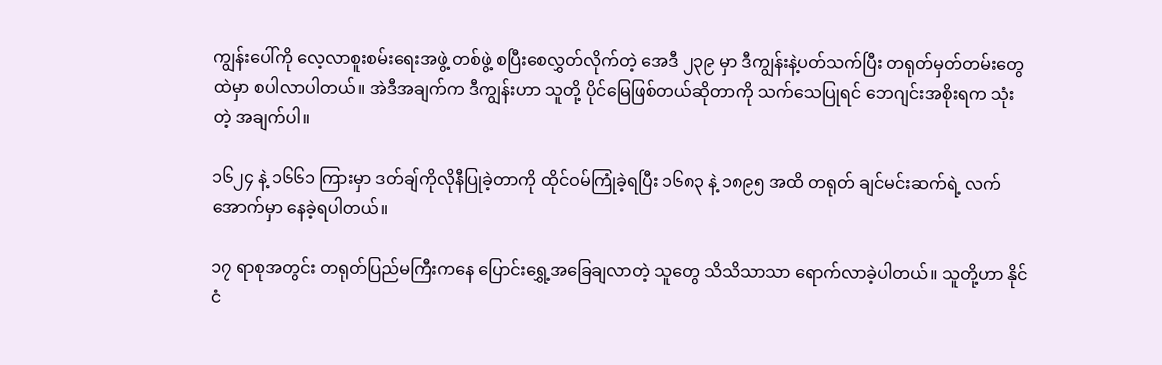ကျွန်းပေါ်ကို လေ့လာစူးစမ်းရေးအဖွဲ့ တစ်ဖွဲ့ စပြီးစေလွှတ်လိုက်တဲ့ အေဒီ ၂၃၉ မှာ ဒီကျွန်းနဲ့ပတ်သက်ပြီး တရုတ်မှတ်တမ်းတွေထဲမှာ စပါလာပါတယ်။ အဲဒီအချက်က ဒီကျွန်းဟာ သူတို့ ပိုင်မြေဖြစ်တယ်ဆိုတာကို သက်သေပြုရင် ဘေဂျင်းအစိုးရက သုံးတဲ့ အချက်ပါ။

၁၆၂၄ နဲ့ ၁၆၆၁ ကြားမှာ ဒတ်ချ်ကိုလိုနီပြုခဲ့တာကို ထိုင်ဝမ်ကြုံခဲ့ရပြီး ၁၆၈၃ နဲ့ ၁၈၉၅ အထိ တရုတ် ချင်မင်းဆက်ရဲ့ လက်အောက်မှာ နေခဲ့ရပါတယ်။

၁၇ ရာစုအတွင်း တရုတ်ပြည်မကြီးကနေ ပြောင်းရွှေ့အခြေချလာတဲ့ သူတွေ သိသိသာသာ ရောက်လာခဲ့ပါတယ်။ သူတို့ဟာ နိုင်ငံ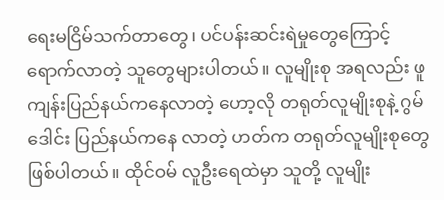ရေးမငြိမ်သက်တာတွေ၊ ပင်ပန်းဆင်းရဲမှုတွေကြောင့် ရောက်လာတဲ့ သူတွေများပါတယ်။ လူမျိုးစု အရလည်း ဖူကျန်းပြည်နယ်ကနေလာတဲ့ ဟော့လို တရုတ်လူမျိုးစုနဲ့ ဂွမ်ဒေါင်း ပြည်နယ်ကနေ လာတဲ့ ဟတ်က တရုတ်လူမျိုးစုတွေ ဖြစ်ပါတယ်။ ထိုင်ဝမ် လူဦးရေထဲမှာ သူတို့ လူမျိုး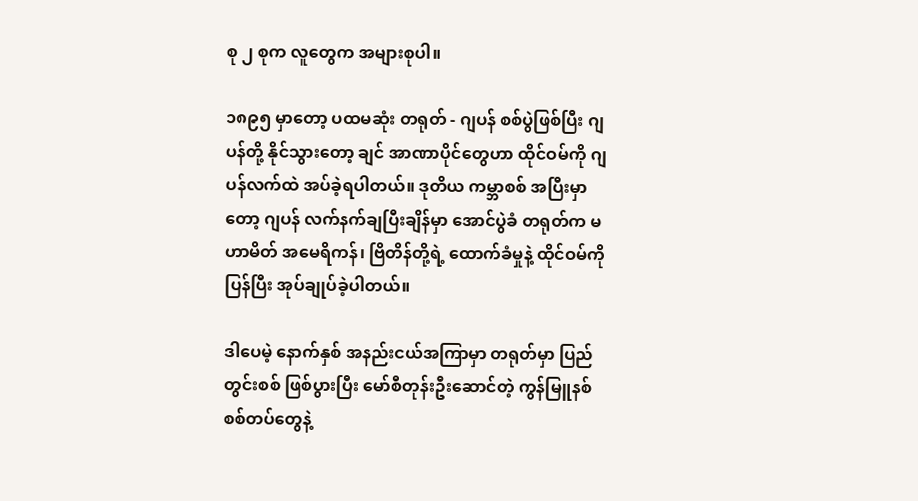စု ၂ စုက လူတွေက အများစုပါ။

၁၈၉၅ မှာတော့ ပထမဆုံး တရုတ် - ဂျပန် စစ်ပွဲဖြစ်ပြီး ဂျပန်တို့ နိုင်သွားတော့ ချင် အာဏာပိုင်တွေဟာ ထိုင်ဝမ်ကို ဂျပန်လက်ထဲ အပ်ခဲ့ရပါတယ်။ ဒုတိယ ကမ္ဘာစစ် အပြီးမှာတော့ ဂျပန် လက်နက်ချပြီးချိန်မှာ အောင်ပွဲခံ တရုတ်က မဟာမိတ် အမေရိကန်၊ ဗြိတိန်တို့ရဲ့ ထောက်ခံမှုနဲ့ ထိုင်ဝမ်ကို ပြန်ပြီး အုပ်ချုပ်ခဲ့ပါတယ်။

ဒါပေမဲ့ နောက်နှစ် အနည်းငယ်အကြာမှာ တရုတ်မှာ ပြည်တွင်းစစ် ဖြစ်ပွားပြီး မော်စီတုန်းဦးဆောင်တဲ့ ကွန်မြူနစ် စစ်တပ်တွေနဲ့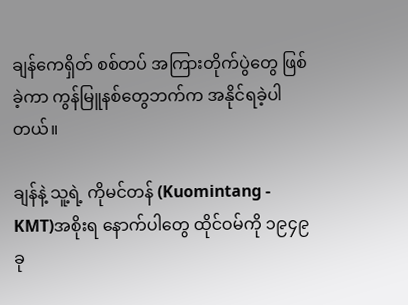ချန်ကေရှိတ် စစ်တပ် အကြားတိုက်ပွဲတွေ ဖြစ်ခဲ့ကာ ကွန်မြူနစ်တွေဘက်က အနိုင်ရခဲ့ပါတယ်။

ချန်နဲ့ သူ့ရဲ့ ကိုမင်တန် (Kuomintang - KMT)အစိုးရ နောက်ပါတွေ ထိုင်ဝမ်ကို ၁၉၄၉ ခု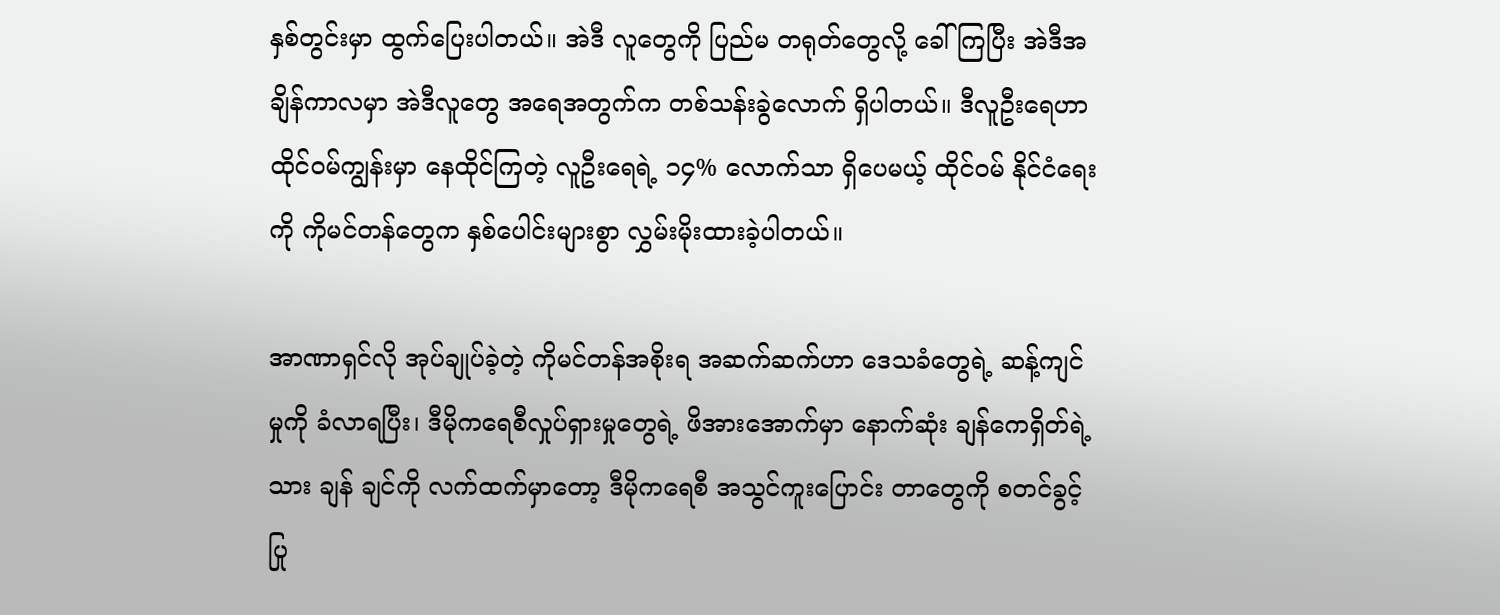နှစ်တွင်းမှာ ထွက်ပြေးပါတယ်။ အဲဒီ လူတွေကို ပြည်မ တရုတ်တွေလို့ ခေါ်ကြပြီး အဲဒီအချိန်ကာလမှာ အဲဒီလူတွေ အရေအတွက်က တစ်သန်းခွဲလောက် ရှိပါတယ်။ ဒီလူဦးရေဟာ ထိုင်ဝမ်ကျွန်းမှာ နေထိုင်ကြတဲ့ လူဦးရေရဲ့ ၁၄% လောက်သာ ရှိပေမယ့် ထိုင်ဝမ် နိုင်ငံရေးကို ကိုမင်တန်တွေက နှစ်ပေါင်းများစွာ လွှမ်းမိုးထားခဲ့ပါတယ်။

အာဏာရှင်လို အုပ်ချုပ်ခဲ့တဲ့ ကိုမင်တန်အစိုးရ အဆက်ဆက်ဟာ ဒေသခံတွေရဲ့ ဆန့်ကျင်မှုကို ခံလာရပြီး၊ ဒီမိုကရေစီလှုပ်ရှားမှုတွေရဲ့ ဖိအားအောက်မှာ နောက်ဆုံး ချန်ကေရှိတ်ရဲ့ သား ချန် ချင်ကို လက်ထက်မှာတော့ ဒီမိုကရေစီ အသွင်ကူးပြောင်း တာတွေကို စတင်ခွင့်ပြု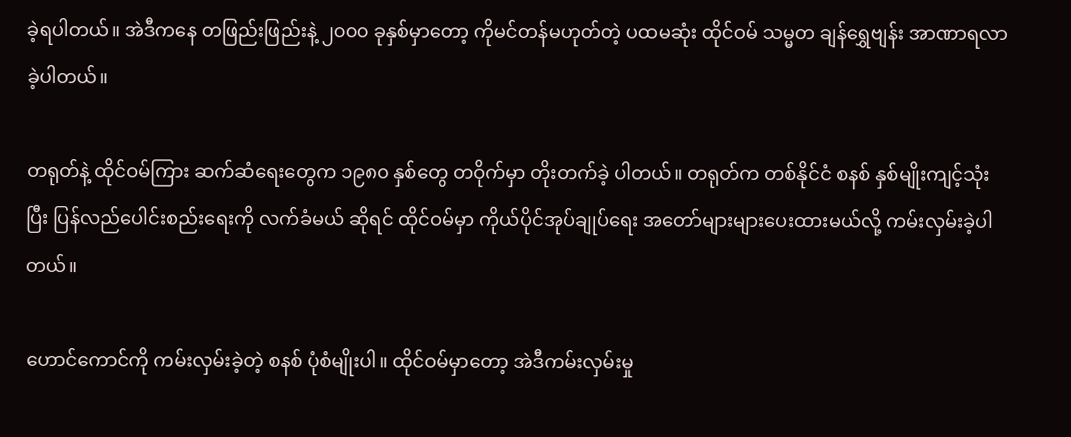ခဲ့ရပါတယ်။ အဲဒီကနေ တဖြည်းဖြည်းနဲ့ ၂၀၀၀ ခုနှစ်မှာတော့ ကိုမင်တန်မဟုတ်တဲ့ ပထမဆုံး ထိုင်ဝမ် သမ္မတ ချန်ရွှေဗျန်း အာဏာရလာခဲ့ပါတယ်။

တရုတ်နဲ့ ထိုင်ဝမ်ကြား ဆက်ဆံရေးတွေက ၁၉၈၀ နှစ်တွေ တဝိုက်မှာ တိုးတက်ခဲ့ ပါတယ်။ တရုတ်က တစ်နိုင်ငံ စနစ် နှစ်မျိုးကျင့်သုံးပြီး ပြန်လည်ပေါင်းစည်းရေးကို လက်ခံမယ် ဆိုရင် ထိုင်ဝမ်မှာ ကိုယ်ပိုင်အုပ်ချုပ်ရေး အတော်များများပေးထားမယ်လို့ ကမ်းလှမ်းခဲ့ပါတယ်။

ဟောင်ကောင်ကို ကမ်းလှမ်းခဲ့တဲ့ စနစ် ပုံစံမျိုးပါ။ ထိုင်ဝမ်မှာတော့ အဲဒီကမ်းလှမ်းမှု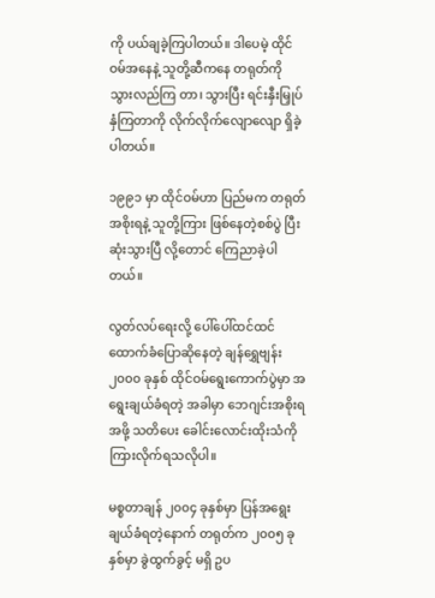ကို ပယ်ချခဲ့ကြပါတယ်။ ဒါပေမဲ့ ထိုင်ဝမ်အနေနဲ့ သူတို့ဆီကနေ တရုတ်ကို သွားလည်ကြ တာ၊ သွားပြီး ရင်းနှီးမြှုပ်နှံကြတာကို လိုက်လိုက်လျောလျော ရှိခဲ့ပါတယ်။

၁၉၉၁ မှာ ထိုင်ဝမ်ဟာ ပြည်မက တရုတ်အစိုးရနဲ့ သူတို့ကြား ဖြစ်နေတဲ့စစ်ပွဲ ပြီးဆုံးသွားပြီ လို့တောင် ကြေညာခဲ့ပါတယ်။

လွတ်လပ်ရေးလို့ ပေါ်ပေါ်ထင်ထင် ထောက်ခံပြောဆိုနေတဲ့ ချန်ရွှေဗျန်း ၂၀၀၀ ခုနှစ် ထိုင်ဝမ်ရွေးကောက်ပွဲမှာ အရွေးချယ်ခံရတဲ့ အခါမှာ ဘေဂျင်းအစိုးရအဖို့ သတိပေး ခေါင်းလောင်းထိုးသံကို ကြားလိုက်ရသလိုပါ။

မစ္စတာချန် ၂၀၀၄ ခုနှစ်မှာ ပြန်အရွေးချယ်ခံရတဲ့နောက် တရုတ်က ၂၀၀၅ ခုနှစ်မှာ ခွဲထွက်ခွင့် မရှိ ဥပ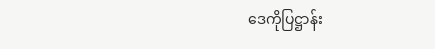ဒေကိုပြဋ္ဌာန်း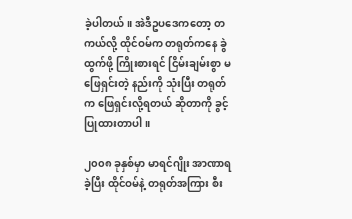ခဲ့ပါတယ်။ အဲဒီဥပဒေကတော့ တကယ်လို့ ထိုင်ဝမ်က တရုတ်ကနေ ခွဲထွက်ဖို့ ကြိုးစားရင် ငြိမ်းချမ်းစွာ မဖြေရှင်းတဲ့ နည်းကို သုံးပြီး တရုတ် က ဖြေရှင်းလို့ရတယ် ဆိုတာကို ခွင့်ပြုထားတာပါ။

၂၀၀၈ ခုနှစ်မှာ မာရင်ဂျိုး အာဏာရခဲ့ပြီး ထိုင်ဝမ်နဲ့ တရုတ်အကြား စီး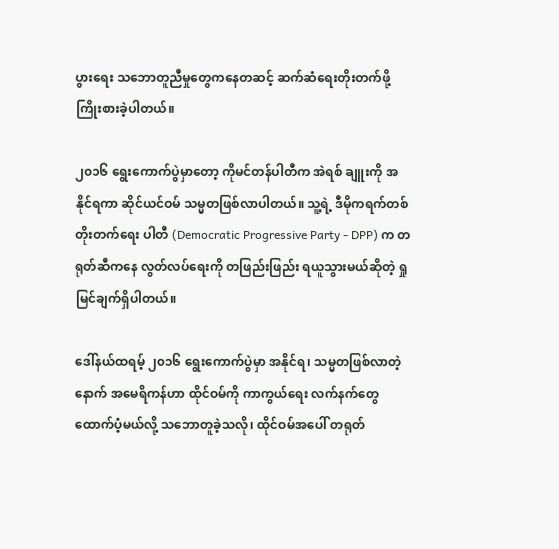ပွားရေး သဘောတူညီမှုတွေကနေတဆင့် ဆက်ဆံရေးတိုးတက်ဖို့ ကြိုးစားခဲ့ပါတယ်။

၂၀၁၆ ရွေးကောက်ပွဲမှာတော့ ကိုမင်တန်ပါတီက အဲရစ် ချူးကို အနိုင်ရကာ ဆိုင်ယင်ဝမ် သမ္မတဖြစ်လာပါတယ်။ သူ့ရဲ့ ဒီမိုကရက်တစ် တိုးတက်ရေး ပါတီ (Democratic Progressive Party - DPP) က တရုတ်ဆီကနေ လွတ်လပ်ရေးကို တဖြည်းဖြည်း ရယူသွားမယ်ဆိုတဲ့ ရှုမြင်ချက်ရှိပါတယ်။

ဒေါ်နယ်ထရမ့် ၂၀၁၆ ရွေးကောက်ပွဲမှာ အနိုင်ရ၊ သမ္မတဖြစ်လာတဲ့နောက် အမေရိကန်ဟာ ထိုင်ဝမ်ကို ကာကွယ်ရေး လက်နက်တွေ ထောက်ပံ့မယ်လို့ သဘောတူခဲ့သလို၊ ထိုင်ဝမ်အပေါ် တရုတ်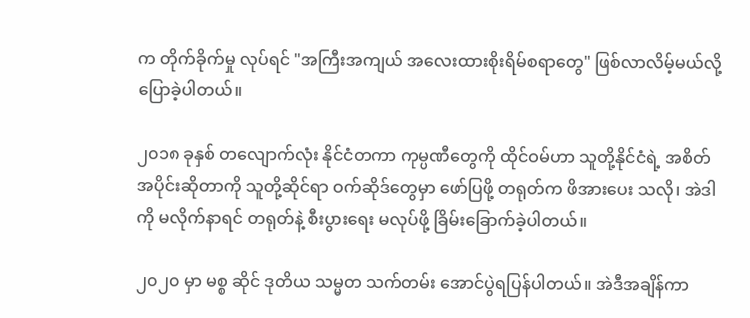က တိုက်ခိုက်မှု လုပ်ရင် "အကြီးအကျယ် အလေးထားစိုးရိမ်စရာတွေ" ဖြစ်လာလိမ့်မယ်လို့ ပြောခဲ့ပါတယ်။

၂၀၁၈ ခုနှစ် တလျောက်လုံး နိုင်ငံတကာ ကုမ္ပဏီတွေကို ထိုင်ဝမ်ဟာ သူတို့နိုင်ငံရဲ့ အစိတ်အပိုင်းဆိုတာကို သူတို့ဆိုင်ရာ ဝက်ဆိုဒ်တွေမှာ ဖော်ပြဖို့ တရုတ်က ဖိအားပေး သလို၊ အဲဒါကို မလိုက်နာရင် တရုတ်နဲ့ စီးပွားရေး မလုပ်ဖို့ ခြိမ်းခြောက်ခဲ့ပါတယ်။

၂၀၂၀ မှာ မစ္စ ဆိုင် ဒုတိယ သမ္မတ သက်တမ်း အောင်ပွဲရပြန်ပါတယ်။ အဲဒီအချိန်ကာ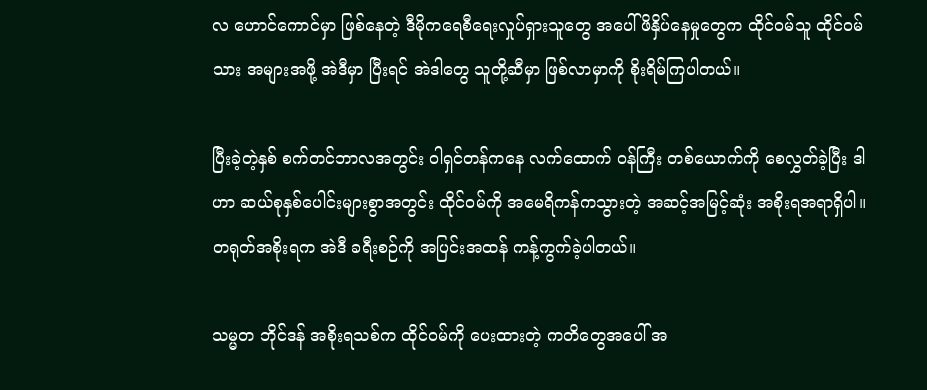လ ဟောင်ကောင်မှာ ဖြစ်နေတဲ့ ဒီမိုကရေစီရေးလှုပ်ရှားသူတွေ အပေါ် ဖိနှိပ်နေမှုတွေက ထိုင်ဝမ်သူ ထိုင်ဝမ်သား အများအဖို့ အဲဒီမှာ ပြီးရင် အဲဒါတွေ သူတို့ဆီမှာ ဖြစ်လာမှာကို စိုးရိမ်ကြပါတယ်။

ပြီးခဲ့တဲ့နှစ် စက်တင်ဘာလအတွင်း ဝါရှင်တန်ကနေ လက်ထောက် ဝန်ကြီး တစ်ယောက်ကို စေလွှတ်ခဲ့ပြီး ဒါဟာ ဆယ်စုနှစ်ပေါင်းများစွာအတွင်း ထိုင်ဝမ်ကို အမေရိကန်ကသွားတဲ့ အဆင့်အမြင့်ဆုံး အစိုးရအရာရှိပါ။ တရုတ်အစိုးရက အဲဒီ ခရီးစဉ်ကို အပြင်းအထန် ကန့်ကွက်ခဲ့ပါတယ်။

သမ္မတ ဘိုင်ဒန် အစိုးရသစ်က ထိုင်ဝမ်ကို ပေးထားတဲ့ ကတိတွေအပေါ် အ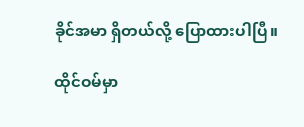ခိုင်အမာ ရှိတယ်လို့ ပြောထားပါပြီ။

ထိုင်ဝမ်မှာ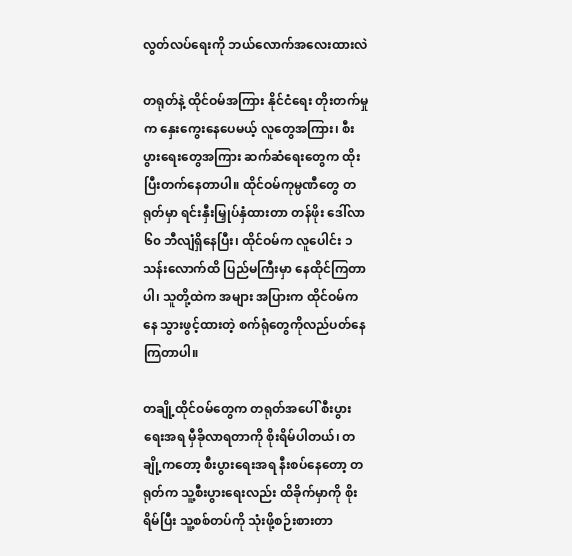လွတ်လပ်ရေးကို ဘယ်လောက်အလေးထားလဲ

တရုတ်နဲ့ ထိုင်ဝမ်အကြား နိုင်ငံရေး တိုးတက်မှုက နှေးကွေးနေပေမယ့် လူတွေအကြား၊ စီးပွားရေးတွေအကြား ဆက်ဆံရေးတွေက ထိုးပြီးတက်နေတာပါ။ ထိုင်ဝမ်ကုမ္ပဏီတွေ တရုတ်မှာ ရင်းနှီးမြှုပ်နှံထားတာ တန်ဖိုး ဒေါ်လာ ၆၀ ဘီလျံရှိနေပြီး၊ ထိုင်ဝမ်က လူပေါင်း ၁ သန်းလောက်ထိ ပြည်မကြီးမှာ နေထိုင်ကြတာပါ၊ သူတို့ထဲက အများ အပြားက ထိုင်ဝမ်ကနေ သွားဖွင့်ထားတဲ့ စက်ရုံတွေကိုလည်ပတ်နေကြတာပါ။

တချို့ထိုင်ဝမ်တွေက တရုတ်အပေါ် စီးပွားရေးအရ မှီခိုလာရတာကို စိုးရိမ်ပါတယ်၊ တချို့ကတော့ စီးပွားရေးအရ နီးစပ်နေတော့ တရုတ်က သူ့စီးပွားရေးလည်း ထိခိုက်မှာကို စိုးရိမ်ပြီး သူ့စစ်တပ်ကို သုံးဖို့စဉ်းစားတာ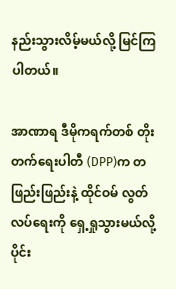နည်းသွားလိမ့်မယ်လို့ မြင်ကြ ပါတယ်။

အာဏာရ ဒီမိုကရက်တစ် တိုးတက်ရေးပါတီ (DPP)က တဖြည်းဖြည်းနဲ့ ထိုင်ဝမ် လွတ်လပ်ရေးကို ရှေ့ရှုသွားမယ်လို့ ပိုင်း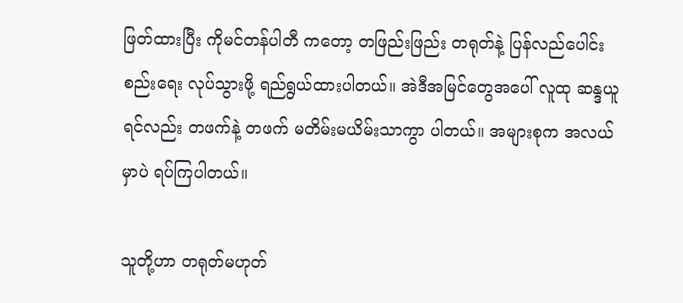ဖြတ်ထားပြီး ကိုမင်တန်ပါတီ ကတော့ တဖြည်းဖြည်း တရုတ်နဲ့ ပြန်လည်ပေါင်းစည်းရေး လုပ်သွားဖို့ ရည်ရွယ်ထားပါတယ်။ အဲဒီအမြင်တွေအပေါ် လူထု ဆန္ဒယူရင်လည်း တဖက်နဲ့ တဖက် မတိမ်းမယိမ်းသာကွာ ပါတယ်။ အများစုက အလယ်မှာပဲ ရပ်ကြပါတယ်။

သူတို့ဟာ တရုတ်မဟုတ်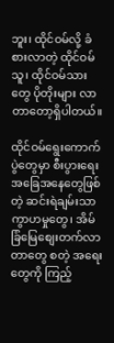ဘူး၊ ထိုင်ဝမ်လို့ ခံစားလာတဲ့ ထိုင်ဝမ်သူ၊ ထိုင်ဝမ်သားတွေ ပိုတိုးများ လာတာတော့ရှိပါတယ်။

ထိုင်ဝမ်ရွေးကောက်ပွဲတွေမှာ စီးပွားရေး အခြေအနေတွေဖြစ်တဲ့ ဆင်းရဲချမ်းသာ ကွာဟမှုတွေ၊ အိမ်ခြံမြေစျေးတက်လာတာတွေ စတဲ့ အရေးတွေကို ကြည့်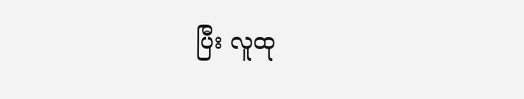ပြီး လူထု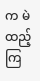က မဲထည့်ကြ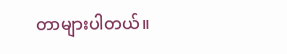တာများပါတယ်။